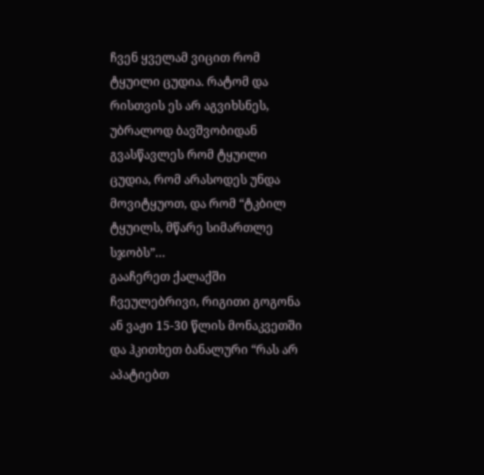ჩვენ ყველამ ვიცით რომ ტყუილი ცუდია. რატომ და რისთვის ეს არ აგვიხსნეს, უბრალოდ ბავშვობიდან გვასწავლეს რომ ტყუილი ცუდია, რომ არასოდეს უნდა მოვიტყუოთ, და რომ “ტკბილ ტყუილს, მწარე სიმართლე სჯობს”…
გააჩერეთ ქალაქში ჩვეულებრივი, რიგითი გოგონა ან ვაჟი 15-30 წლის მონაკვეთში და ჰკითხეთ ბანალური “რას არ აპატიებთ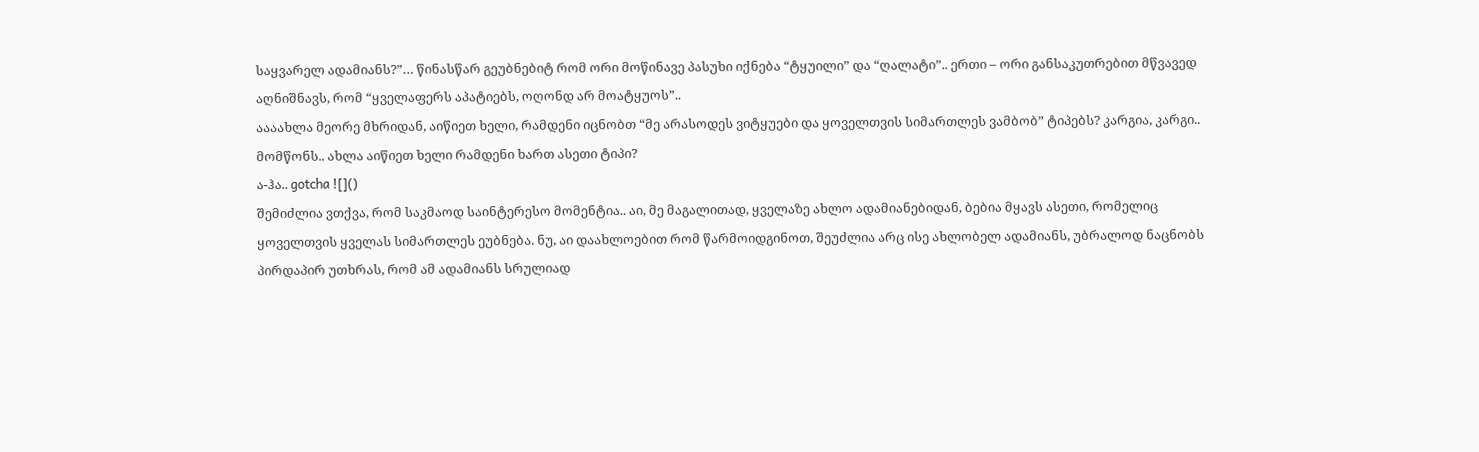საყვარელ ადამიანს?”… წინასწარ გეუბნებიტ რომ ორი მოწინავე პასუხი იქნება “ტყუილი” და “ღალატი”.. ერთი – ორი განსაკუთრებით მწვავედ აღნიშნავს, რომ “ყველაფერს აპატიებს, ოღონდ არ მოატყუოს”..
აააახლა მეორე მხრიდან, აიწიეთ ხელი, რამდენი იცნობთ “მე არასოდეს ვიტყუები და ყოველთვის სიმართლეს ვამბობ” ტიპებს? კარგია, კარგი.. მომწონს.. ახლა აიწიეთ ხელი რამდენი ხართ ასეთი ტიპი?
ა-ჰა.. gotcha ![]()
შემიძლია ვთქვა, რომ საკმაოდ საინტერესო მომენტია.. აი, მე მაგალითად, ყველაზე ახლო ადამიანებიდან, ბებია მყავს ასეთი, რომელიც ყოველთვის ყველას სიმართლეს ეუბნება. ნუ, აი დაახლოებით რომ წარმოიდგინოთ, შეუძლია არც ისე ახლობელ ადამიანს, უბრალოდ ნაცნობს პირდაპირ უთხრას, რომ ამ ადამიანს სრულიად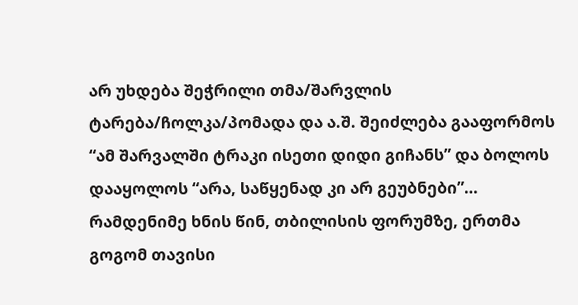არ უხდება შეჭრილი თმა/შარვლის ტარება/ჩოლკა/პომადა და ა.შ. შეიძლება გააფორმოს “ამ შარვალში ტრაკი ისეთი დიდი გიჩანს” და ბოლოს დააყოლოს “არა, საწყენად კი არ გეუბნები”…
რამდენიმე ხნის წინ, თბილისის ფორუმზე, ერთმა გოგომ თავისი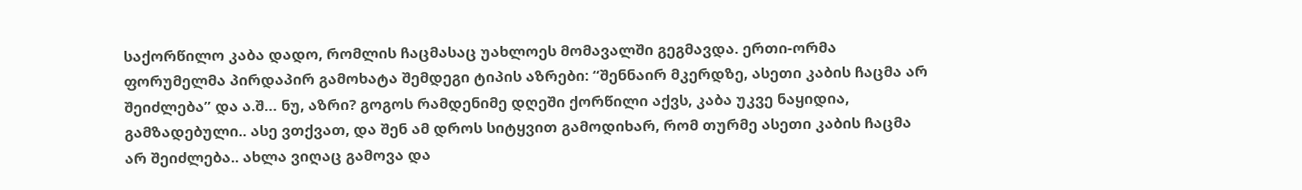საქორწილო კაბა დადო, რომლის ჩაცმასაც უახლოეს მომავალში გეგმავდა. ერთი-ორმა ფორუმელმა პირდაპირ გამოხატა შემდეგი ტიპის აზრები: “შენნაირ მკერდზე, ასეთი კაბის ჩაცმა არ შეიძლება” და ა.შ… ნუ, აზრი? გოგოს რამდენიმე დღეში ქორწილი აქვს, კაბა უკვე ნაყიდია, გამზადებული.. ასე ვთქვათ, და შენ ამ დროს სიტყვით გამოდიხარ, რომ თურმე ასეთი კაბის ჩაცმა არ შეიძლება.. ახლა ვიღაც გამოვა და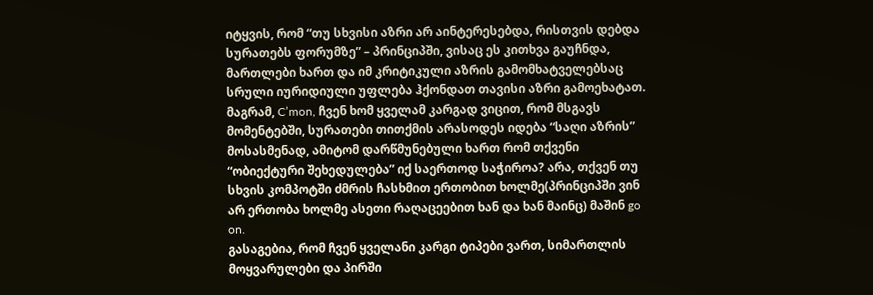იტყვის, რომ “თუ სხვისი აზრი არ აინტერესებდა, რისთვის დებდა სურათებს ფორუმზე” – პრინციპში, ვისაც ეს კითხვა გაუჩნდა, მართლები ხართ და იმ კრიტიკული აზრის გამომხატველებსაც სრული იურიდიული უფლება ჰქონდათ თავისი აზრი გამოეხატათ. მაგრამ, C’mon, ჩვენ ხომ ყველამ კარგად ვიცით, რომ მსგავს მომენტებში, სურათები თითქმის არასოდეს იდება “საღი აზრის” მოსასმენად, ამიტომ დარწმუნებული ხართ რომ თქვენი “ობიექტური შეხედულება” იქ საერთოდ საჭიროა? არა, თქვენ თუ სხვის კომპოტში ძმრის ჩასხმით ერთობით ხოლმე(პრინციპში ვინ არ ერთობა ხოლმე ასეთი რაღაცეებით ხან და ხან მაინც) მაშინ go on.
გასაგებია, რომ ჩვენ ყველანი კარგი ტიპები ვართ, სიმართლის მოყვარულები და პირში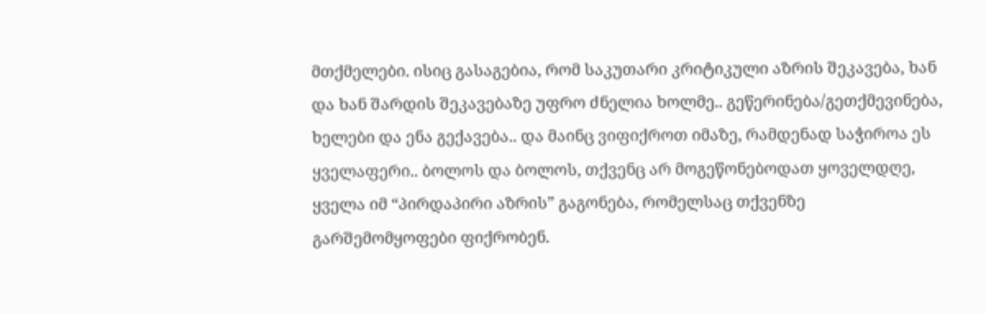მთქმელები. ისიც გასაგებია, რომ საკუთარი კრიტიკული აზრის შეკავება, ხან და ხან შარდის შეკავებაზე უფრო ძნელია ხოლმე.. გეწერინება/გეთქმევინება, ხელები და ენა გექავება.. და მაინც ვიფიქროთ იმაზე, რამდენად საჭიროა ეს ყველაფერი.. ბოლოს და ბოლოს, თქვენც არ მოგეწონებოდათ ყოველდღე, ყველა იმ “პირდაპირი აზრის” გაგონება, რომელსაც თქვენზე გარშემომყოფები ფიქრობენ.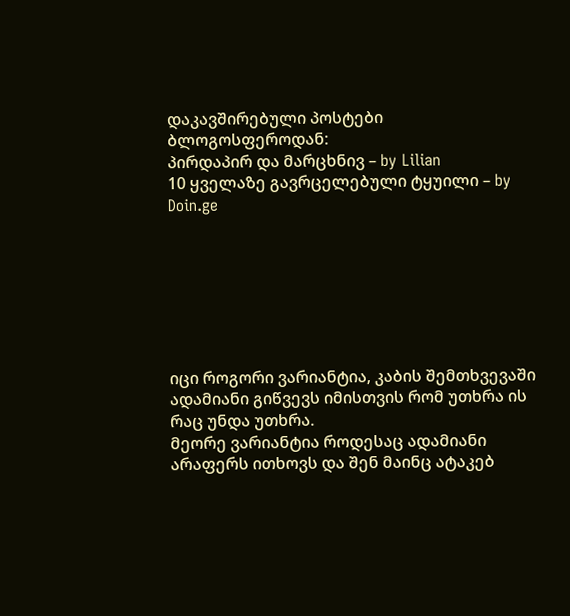დაკავშირებული პოსტები ბლოგოსფეროდან:
პირდაპირ და მარცხნივ – by Lilian
10 ყველაზე გავრცელებული ტყუილი – by Doin.ge







იცი როგორი ვარიანტია, კაბის შემთხვევაში ადამიანი გიწვევს იმისთვის რომ უთხრა ის რაც უნდა უთხრა.
მეორე ვარიანტია როდესაც ადამიანი არაფერს ითხოვს და შენ მაინც ატაკებ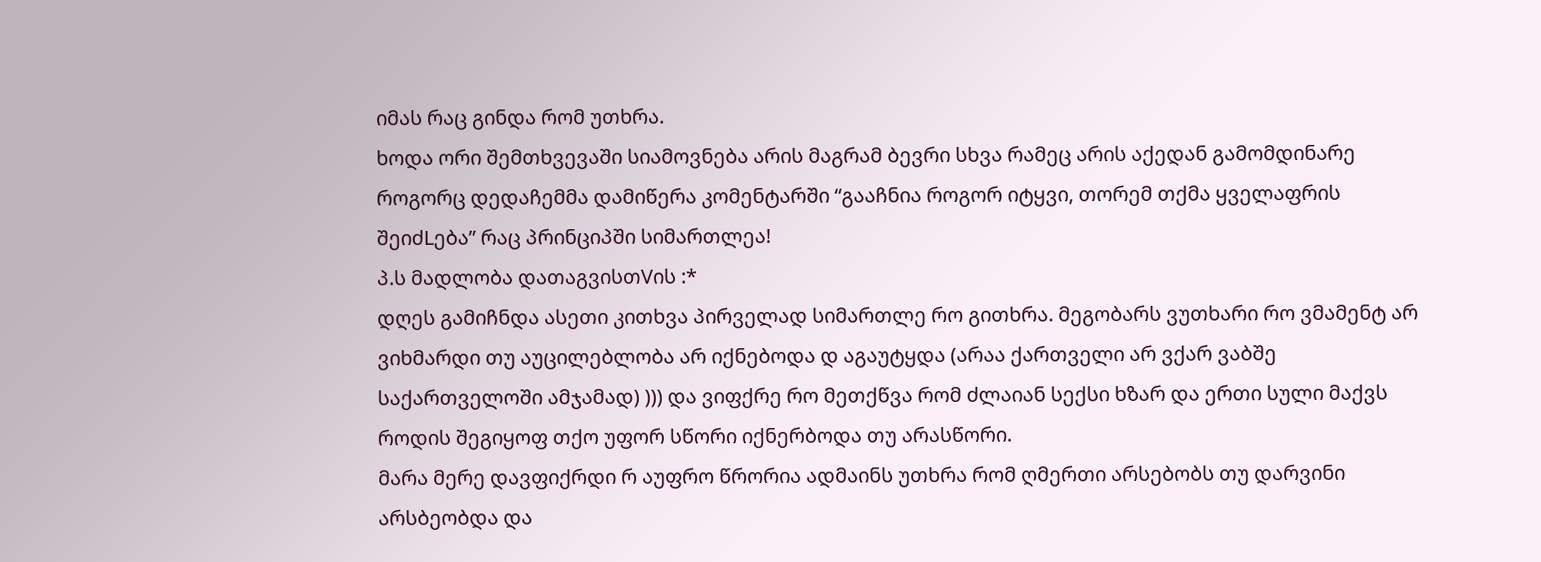იმას რაც გინდა რომ უთხრა.
ხოდა ორი შემთხვევაში სიამოვნება არის მაგრამ ბევრი სხვა რამეც არის აქედან გამომდინარე როგორც დედაჩემმა დამიწერა კომენტარში “გააჩნია როგორ იტყვი, თორემ თქმა ყველაფრის შეიძLება” რაც პრინციპში სიმართლეა!
პ.ს მადლობა დათაგვისთVის :*
დღეს გამიჩნდა ასეთი კითხვა პირველად სიმართლე რო გითხრა. მეგობარს ვუთხარი რო ვმამენტ არ ვიხმარდი თუ აუცილებლობა არ იქნებოდა დ აგაუტყდა (არაა ქართველი არ ვქარ ვაბშე საქართველოში ამჯამად) ))) და ვიფქრე რო მეთქწვა რომ ძლაიან სექსი ხზარ და ერთი სული მაქვს როდის შეგიყოფ თქო უფორ სწორი იქნერბოდა თუ არასწორი.
მარა მერე დავფიქრდი რ აუფრო წრორია ადმაინს უთხრა რომ ღმერთი არსებობს თუ დარვინი არსბეობდა და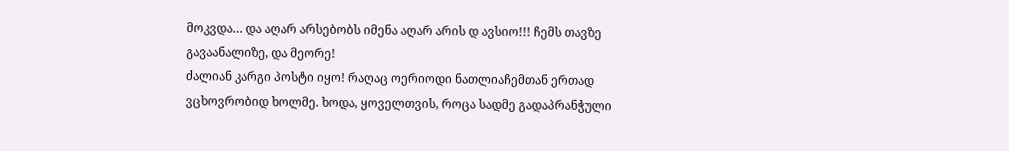მოკვდა… და აღარ არსებობს იმენა აღარ არის დ ავსიო!!! ჩემს თავზე გავაანალიზე, და მეორე!
ძალიან კარგი პოსტი იყო! რაღაც ოერიოდი ნათლიაჩემთან ერთად ვცხოვრობიდ ხოლმე. ხოდა, ყოველთვის, როცა სადმე გადაპრანჭული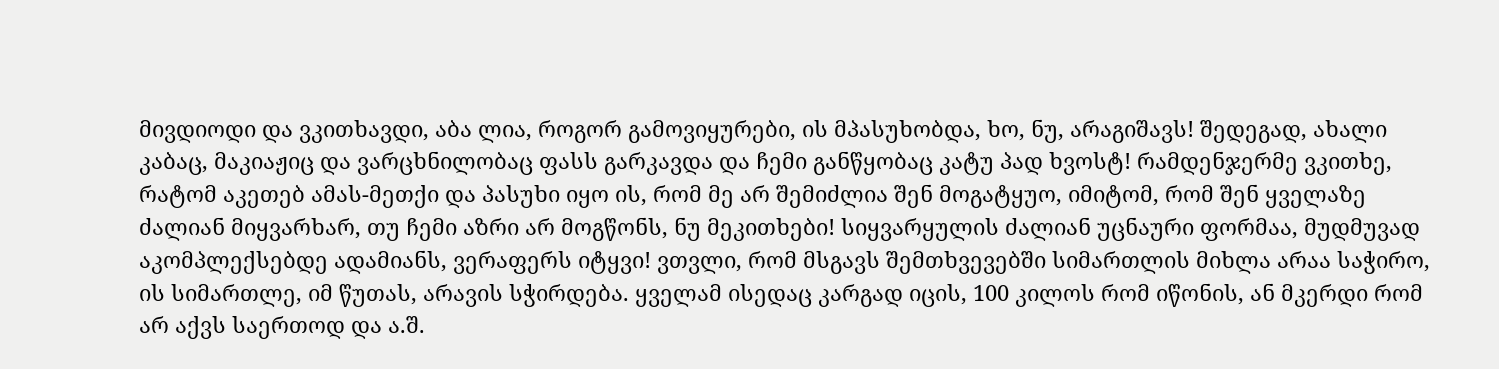მივდიოდი და ვკითხავდი, აბა ლია, როგორ გამოვიყურები, ის მპასუხობდა, ხო, ნუ, არაგიშავს! შედეგად, ახალი კაბაც, მაკიაჟიც და ვარცხნილობაც ფასს გარკავდა და ჩემი განწყობაც კატუ პად ხვოსტ! რამდენჯერმე ვკითხე, რატომ აკეთებ ამას-მეთქი და პასუხი იყო ის, რომ მე არ შემიძლია შენ მოგატყუო, იმიტომ, რომ შენ ყველაზე ძალიან მიყვარხარ, თუ ჩემი აზრი არ მოგწონს, ნუ მეკითხები! სიყვარყულის ძალიან უცნაური ფორმაა, მუდმუვად აკომპლექსებდე ადამიანს, ვერაფერს იტყვი! ვთვლი, რომ მსგავს შემთხვევებში სიმართლის მიხლა არაა საჭირო, ის სიმართლე, იმ წუთას, არავის სჭირდება. ყველამ ისედაც კარგად იცის, 100 კილოს რომ იწონის, ან მკერდი რომ არ აქვს საერთოდ და ა.შ.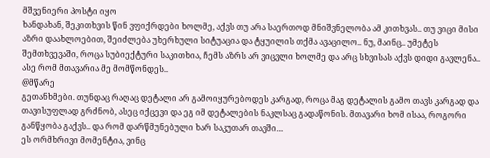მშვენიერი პოსტი იყო
ხანდახან, შეკითხვის წინ ვფიქრდები ხოლმე, აქვს თუ არა საერთოდ მნიშვნელობა ამ კითხვას.. თუ ვიცი მისი აზრი დაახლოებით, შეიძლება უხერხული სიტუაცია და ტყუილის თქმა ავაცილო.. ნუ, მაინც.. უმეტეს შემთხვევაში, როცა სუბიექტური საკითხია, ჩემს აზრს არ ვიცვლი ხოლმე და არც სხვისას აქვს დიდი გავლენა.. ასე რომ მთავარია მე მომწონდეს..
@მწარე
გეთანხმები. თუნდაც რაღაც დეტალი არ გამოიყურებოდეს კარგად, როცა მაგ დეტალის გამო თავს კარგად და თავისუფლად გრძნობ, ასეც იქცევი და ეგ იმ დეტალების ნაკლსაც გადაწონის. მთავარი ხომ ისაა, როგორი განწყობა გაქვს.. და რომ დარწმუნებული ხარ საკუთარ თავში…
ეს ორმხრივი მომენტია, ვინც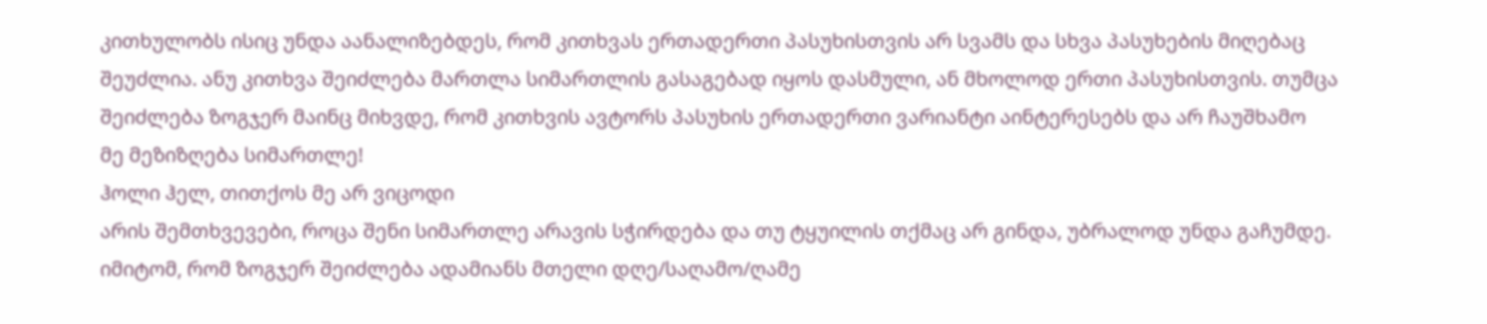კითხულობს ისიც უნდა აანალიზებდეს, რომ კითხვას ერთადერთი პასუხისთვის არ სვამს და სხვა პასუხების მიღებაც შეუძლია. ანუ კითხვა შეიძლება მართლა სიმართლის გასაგებად იყოს დასმული, ან მხოლოდ ერთი პასუხისთვის. თუმცა შეიძლება ზოგჯერ მაინც მიხვდე, რომ კითხვის ავტორს პასუხის ერთადერთი ვარიანტი აინტერესებს და არ ჩაუშხამო
მე მეზიზღება სიმართლე!
ჰოლი ჰელ, თითქოს მე არ ვიცოდი
არის შემთხვევები, როცა შენი სიმართლე არავის სჭირდება და თუ ტყუილის თქმაც არ გინდა, უბრალოდ უნდა გაჩუმდე.
იმიტომ, რომ ზოგჯერ შეიძლება ადამიანს მთელი დღე/საღამო/ღამე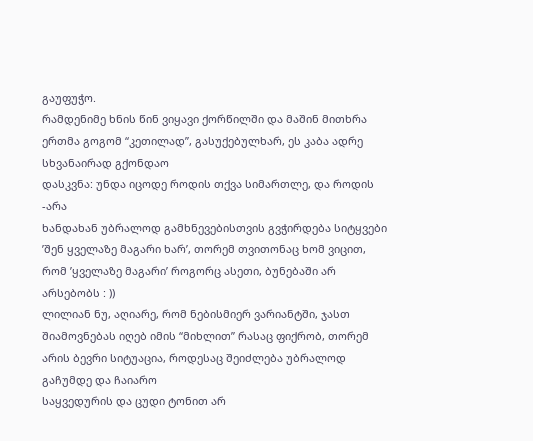გაუფუჭო.
რამდენიმე ხნის წინ ვიყავი ქორწილში და მაშინ მითხრა ერთმა გოგომ “კეთილად”, გასუქებულხარ, ეს კაბა ადრე სხვანაირად გქონდაო
დასკვნა: უნდა იცოდე როდის თქვა სიმართლე, და როდის -არა
ხანდახან უბრალოდ გამხნევებისთვის გვჭირდება სიტყვები ’შენ ყველაზე მაგარი ხარ’, თორემ თვითონაც ხომ ვიცით, რომ ’ყველაზე მაგარი’ როგორც ასეთი, ბუნებაში არ არსებობს : ))
ლილიან ნუ, აღიარე, რომ ნებისმიერ ვარიანტში, ჯასთ შიამოვნებას იღებ იმის “მიხლით” რასაც ფიქრობ, თორემ არის ბევრი სიტუაცია, როდესაც შეიძლება უბრალოდ გაჩუმდე და ჩაიარო
საყვედურის და ცუდი ტონით არ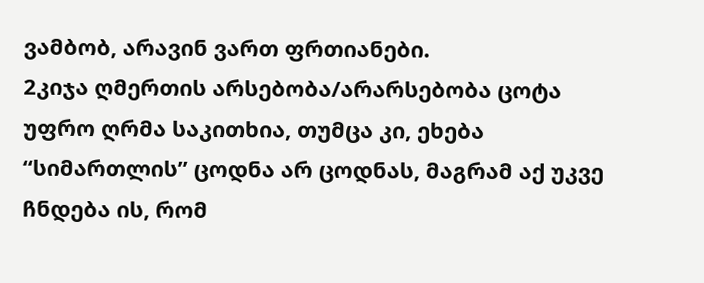ვამბობ, არავინ ვართ ფრთიანები.
2კიჯა ღმერთის არსებობა/არარსებობა ცოტა უფრო ღრმა საკითხია, თუმცა კი, ეხება “სიმართლის” ცოდნა არ ცოდნას, მაგრამ აქ უკვე ჩნდება ის, რომ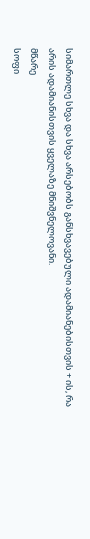სიმართლე სხვა და სხვა არსებობს განსხვავებული ადამიანებისთვის + ის, რა არის ადამიანისთვის ყველაზე მნიშვნელოვანი.
მწარე
სოფი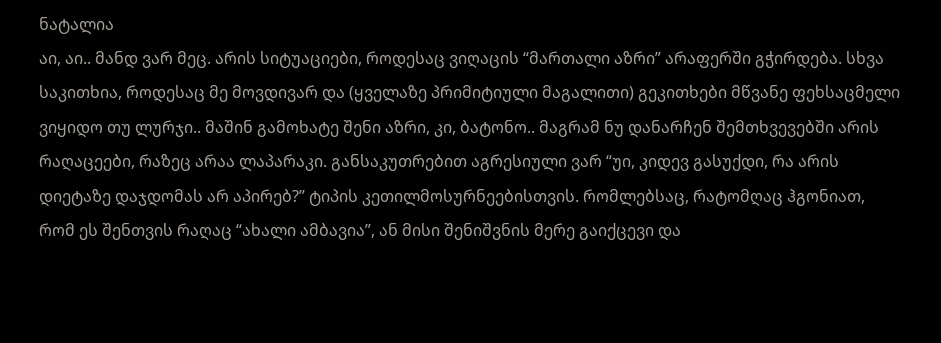ნატალია
აი, აი.. მანდ ვარ მეც. არის სიტუაციები, როდესაც ვიღაცის “მართალი აზრი” არაფერში გჭირდება. სხვა საკითხია, როდესაც მე მოვდივარ და (ყველაზე პრიმიტიული მაგალითი) გეკითხები მწვანე ფეხსაცმელი ვიყიდო თუ ლურჯი.. მაშინ გამოხატე შენი აზრი, კი, ბატონო.. მაგრამ ნუ დანარჩენ შემთხვევებში არის რაღაცეები, რაზეც არაა ლაპარაკი. განსაკუთრებით აგრესიული ვარ “უი, კიდევ გასუქდი, რა არის დიეტაზე დაჯდომას არ აპირებ?” ტიპის კეთილმოსურნეებისთვის. რომლებსაც, რატომღაც ჰგონიათ, რომ ეს შენთვის რაღაც “ახალი ამბავია”, ან მისი შენიშვნის მერე გაიქცევი და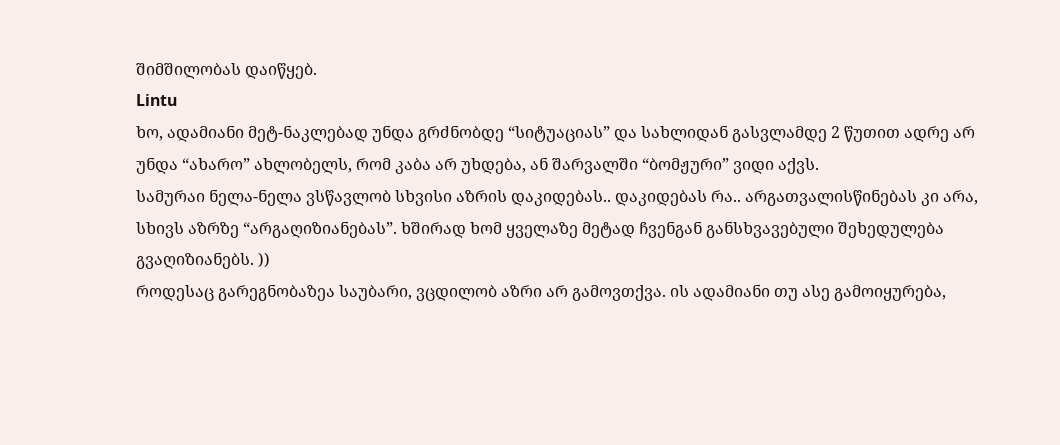შიმშილობას დაიწყებ.
Lintu
ხო, ადამიანი მეტ-ნაკლებად უნდა გრძნობდე “სიტუაციას” და სახლიდან გასვლამდე 2 წუთით ადრე არ უნდა “ახარო” ახლობელს, რომ კაბა არ უხდება, ან შარვალში “ბომჟური” ვიდი აქვს.
სამურაი ნელა-ნელა ვსწავლობ სხვისი აზრის დაკიდებას.. დაკიდებას რა.. არგათვალისწინებას კი არა, სხივს აზრზე “არგაღიზიანებას”. ხშირად ხომ ყველაზე მეტად ჩვენგან განსხვავებული შეხედულება გვაღიზიანებს. ))
როდესაც გარეგნობაზეა საუბარი, ვცდილობ აზრი არ გამოვთქვა. ის ადამიანი თუ ასე გამოიყურება,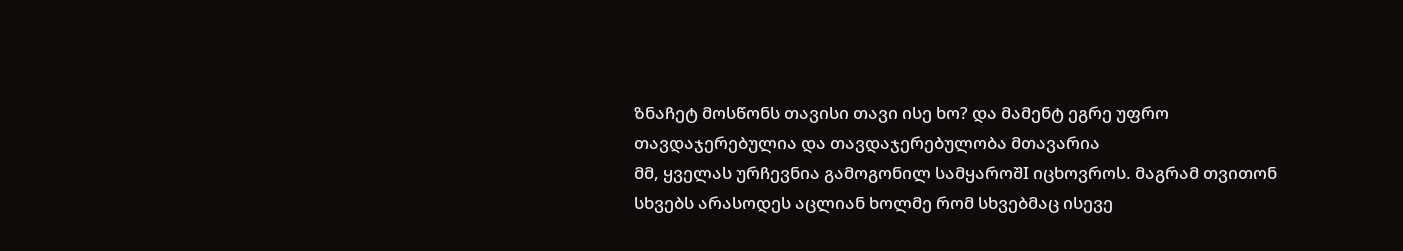ზნაჩეტ მოსწონს თავისი თავი ისე ხო? და მამენტ ეგრე უფრო თავდაჯერებულია და თავდაჯერებულობა მთავარია
მმ, ყველას ურჩევნია გამოგონილ სამყაროშI იცხოვროს. მაგრამ თვითონ სხვებს არასოდეს აცლიან ხოლმე რომ სხვებმაც ისევე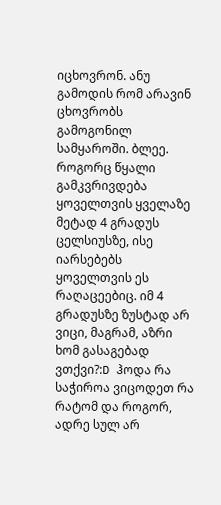იცხოვრონ. ანუ გამოდის რომ არავინ ცხოვრობს გამოგონილ სამყაროში. ბლეე. როგორც წყალი გამკვრივდება ყოველთვის ყველაზე მეტად 4 გრადუს ცელსიუსზე, ისე იარსებებს ყოველთვის ეს რაღაცეებიც. იმ 4 გრადუსზე ზუსტად არ ვიცი, მაგრამ, აზრი ხომ გასაგებად ვთქვი?:D ჰოდა რა საჭიროა ვიცოდეთ რა რატომ და როგორ, ადრე სულ არ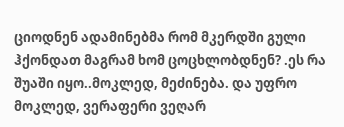ციოდნენ ადამინებმა რომ მკერდში გული ჰქონდათ მაგრამ ხომ ცოცხლობდნენ? .ეს რა შუაში იყო..მოკლედ, მეძინება. და უფრო მოკლედ, ვერაფერი ვეღარ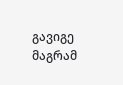გავიგე მაგრამ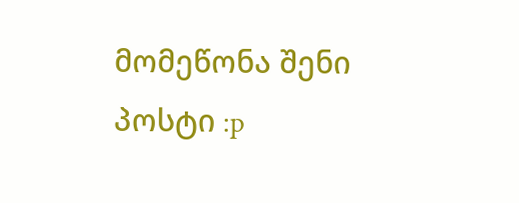მომეწონა შენი პოსტი :p